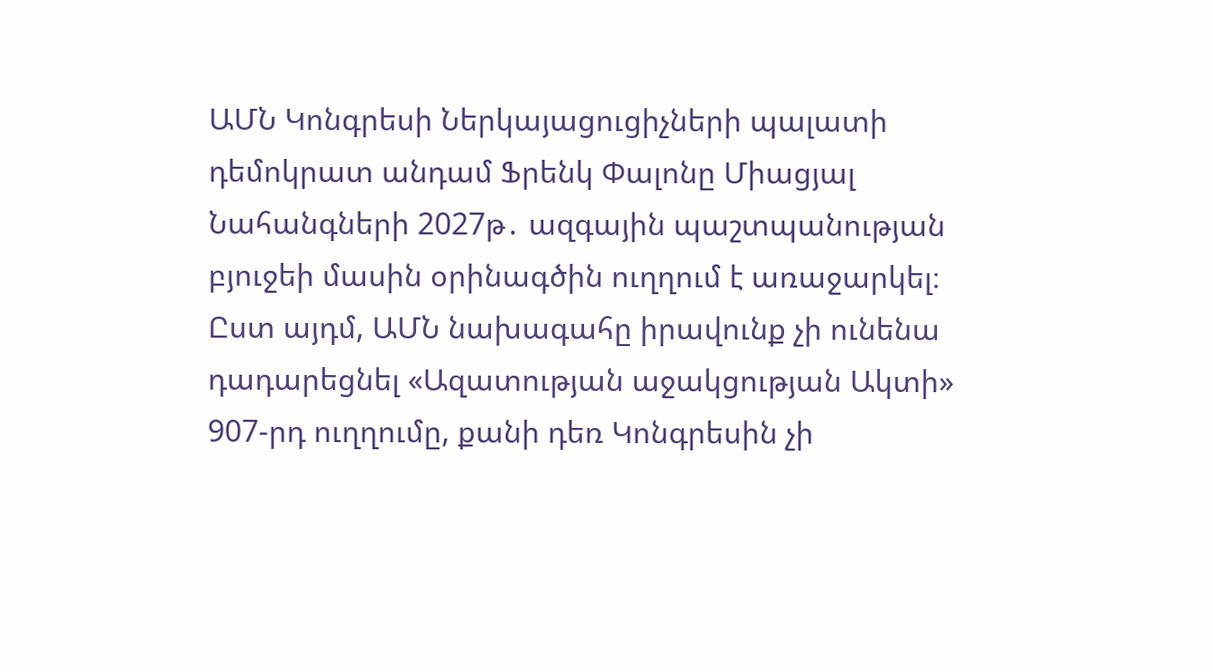ԱՄՆ Կոնգրեսի Ներկայացուցիչների պալատի դեմոկրատ անդամ Ֆրենկ Փալոնը Միացյալ Նահանգների 2027թ․ ազգային պաշտպանության բյուջեի մասին օրինագծին ուղղում է առաջարկել։ Ըստ այդմ, ԱՄՆ նախագահը իրավունք չի ունենա դադարեցնել «Ազատության աջակցության Ակտի» 907-րդ ուղղումը, քանի դեռ Կոնգրեսին չի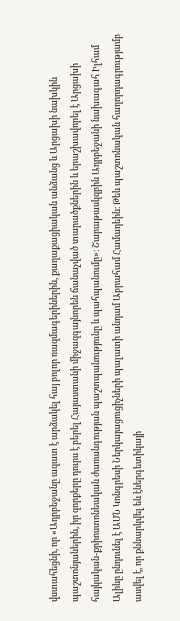վստահեցնի, որ «Ադրբեջանը ազատ է արձակել հայ բոլոր ռազմագերիներին, քաղաքացիական անձանց և Արցախի նախկին պաշտոնյաներին, իր զորքերը դուրս է բերել Հայաստանի միջազգայնորեն ճանաչված տարածքներին և երաշխավորել է Արցախի հայկական-քրիոստոնեական ժառանգության պաշտպանությունը և պահպանումը»։ Շաբաթասկզբին Ադրբեջանի նախագահ Իլհամ Ալիևը ընդունել է ԱՄՆ Կոնգրեսի Ներկայացուցիչների պալատի անդամ Աբրահամ Համադեին։ Թեև պաշտոնական հաղորդագրությամբ ասվել է, որ քննարկվել են էներգետիկայի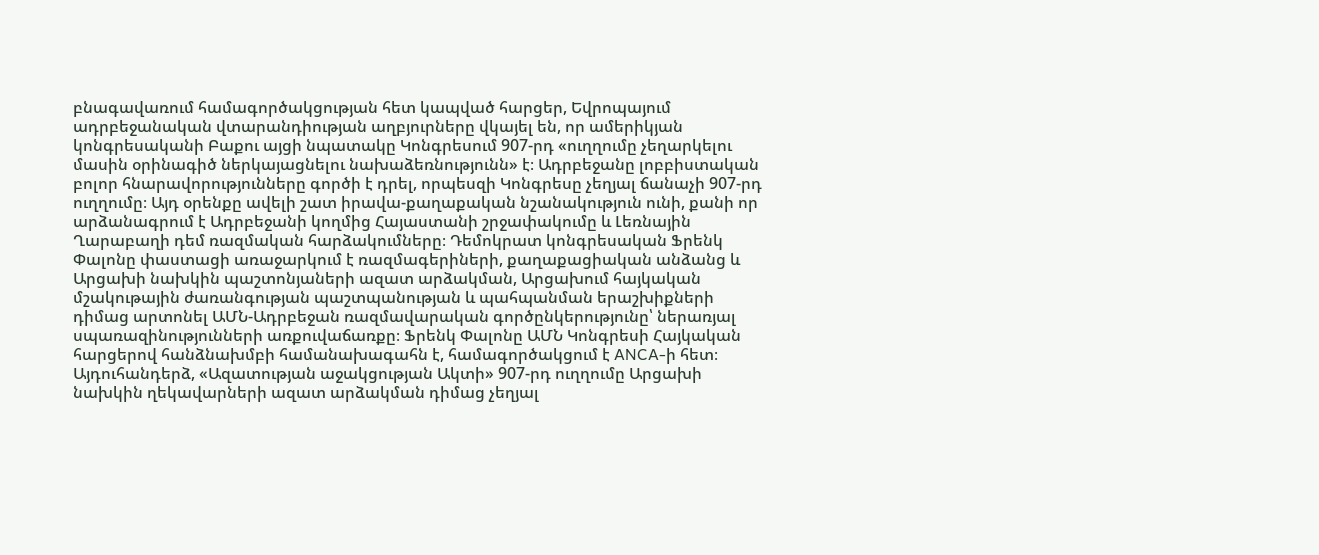բնագավառում համագործակցության հետ կապված հարցեր, Եվրոպայում ադրբեջանական վտարանդիության աղբյուրները վկայել են, որ ամերիկյան կոնգրեսականի Բաքու այցի նպատակը Կոնգրեսում 907-րդ «ուղղումը չեղարկելու մասին օրինագիծ ներկայացնելու նախաձեռնությունն» է։ Ադրբեջանը լոբբիստական բոլոր հնարավորությունները գործի է դրել, որպեսզի Կոնգրեսը չեղյալ ճանաչի 907-րդ ուղղումը։ Այդ օրենքը ավելի շատ իրավա-քաղաքական նշանակություն ունի, քանի որ արձանագրում է Ադրբեջանի կողմից Հայաստանի շրջափակումը և Լեռնային Ղարաբաղի դեմ ռազմական հարձակումները։ Դեմոկրատ կոնգրեսական Ֆրենկ Փալոնը փաստացի առաջարկում է ռազմագերիների, քաղաքացիական անձանց և Արցախի նախկին պաշտոնյաների ազատ արձակման, Արցախում հայկական մշակութային ժառանգության պաշտպանության և պահպանման երաշխիքների դիմաց արտոնել ԱՄՆ-Ադրբեջան ռազմավարական գործընկերությունը՝ ներառյալ սպառազինությունների առքուվաճառքը։ Ֆրենկ Փալոնը ԱՄՆ Կոնգրեսի Հայկական հարցերով հանձնախմբի համանախագահն է, համագործակցում է ANCA-ի հետ։ Այդուհանդերձ, «Ազատության աջակցության Ակտի» 907-րդ ուղղումը Արցախի նախկին ղեկավարների ազատ արձակման դիմաց չեղյալ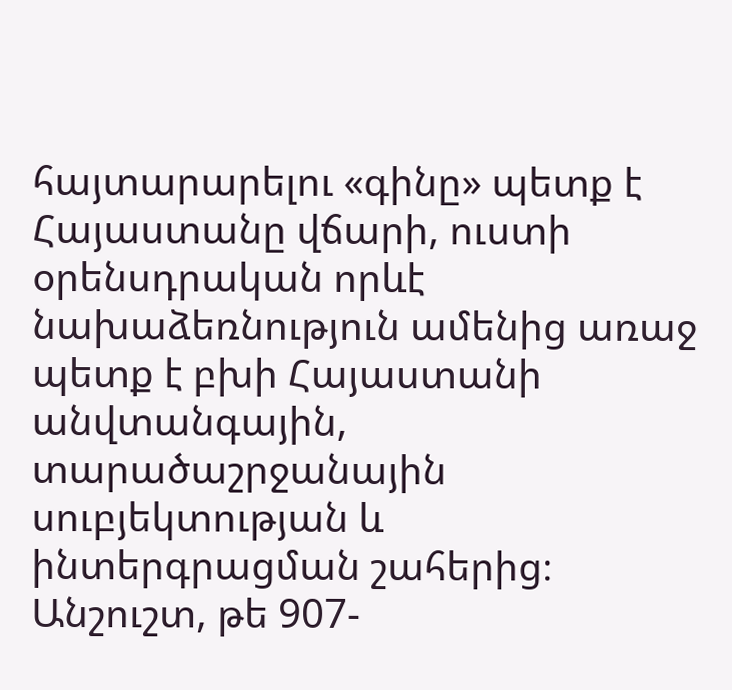հայտարարելու «գինը» պետք է Հայաստանը վճարի, ուստի օրենսդրական որևէ նախաձեռնություն ամենից առաջ պետք է բխի Հայաստանի անվտանգային, տարածաշրջանային սուբյեկտության և ինտերգրացման շահերից։ Անշուշտ, թե 907-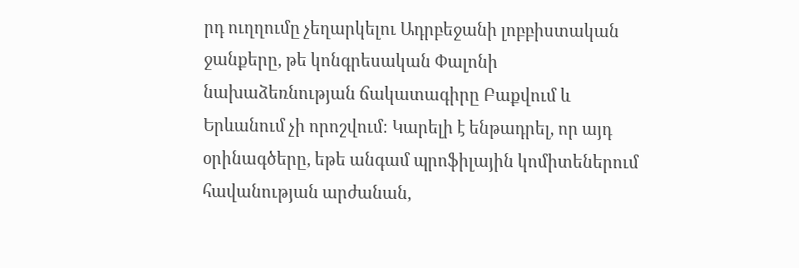րդ ուղղումը չեղարկելու Ադրբեջանի լոբբիստական ջանքերը, թե կոնգրեսական Փալոնի նախաձեռնության ճակատագիրը Բաքվում և Երևանում չի որոշվում։ Կարելի է ենթադրել, որ այդ օրինագծերը, եթե անգամ պրոֆիլային կոմիտեներում հավանության արժանան,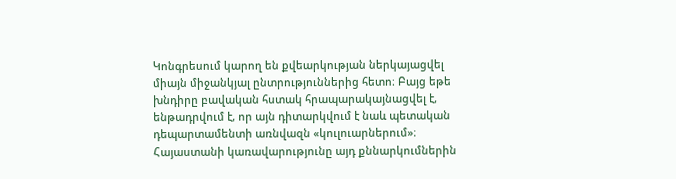Կոնգրեսում կարող են քվեարկության ներկայացվել միայն միջանկյալ ընտրություններից հետո։ Բայց եթե խնդիրը բավական հստակ հրապարակայնացվել է, ենթադրվում է, որ այն դիտարկվում է նաև պետական դեպարտամենտի առնվազն «կուլուարներում»։ Հայաստանի կառավարությունը այդ քննարկումներին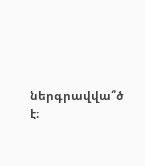ներգրավվա՞ծ է։